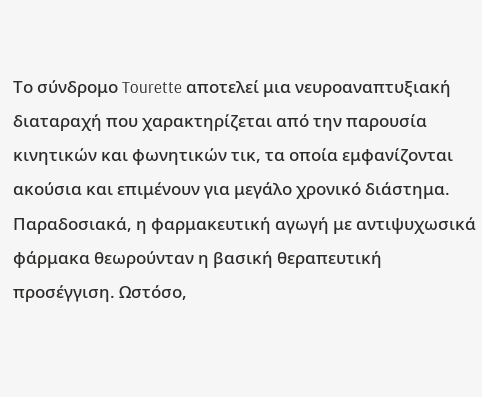Το σύνδρομο Tourette αποτελεί μια νευροαναπτυξιακή διαταραχή που χαρακτηρίζεται από την παρουσία κινητικών και φωνητικών τικ, τα οποία εμφανίζονται ακούσια και επιμένουν για μεγάλο χρονικό διάστημα. Παραδοσιακά, η φαρμακευτική αγωγή με αντιψυχωσικά φάρμακα θεωρούνταν η βασική θεραπευτική προσέγγιση. Ωστόσο,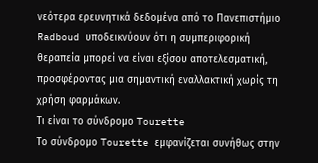νεότερα ερευνητικά δεδομένα από το Πανεπιστήμιο Radboud υποδεικνύουν ότι η συμπεριφορική θεραπεία μπορεί να είναι εξίσου αποτελεσματική, προσφέροντας μια σημαντική εναλλακτική χωρίς τη χρήση φαρμάκων.
Τι είναι το σύνδρομο Tourette
Το σύνδρομο Tourette εμφανίζεται συνήθως στην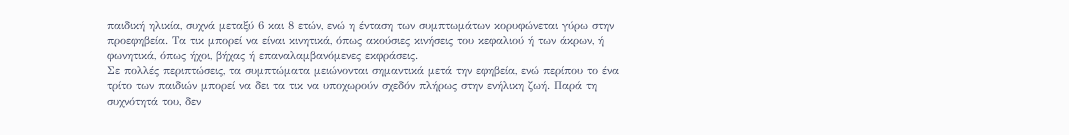παιδική ηλικία, συχνά μεταξύ 6 και 8 ετών, ενώ η ένταση των συμπτωμάτων κορυφώνεται γύρω στην προεφηβεία. Τα τικ μπορεί να είναι κινητικά, όπως ακούσιες κινήσεις του κεφαλιού ή των άκρων, ή φωνητικά, όπως ήχοι, βήχας ή επαναλαμβανόμενες εκφράσεις.
Σε πολλές περιπτώσεις, τα συμπτώματα μειώνονται σημαντικά μετά την εφηβεία, ενώ περίπου το ένα τρίτο των παιδιών μπορεί να δει τα τικ να υποχωρούν σχεδόν πλήρως στην ενήλικη ζωή. Παρά τη συχνότητά του, δεν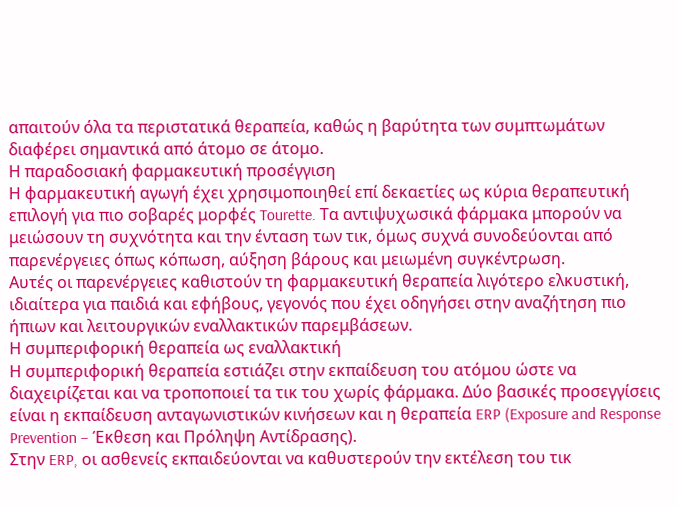απαιτούν όλα τα περιστατικά θεραπεία, καθώς η βαρύτητα των συμπτωμάτων διαφέρει σημαντικά από άτομο σε άτομο.
Η παραδοσιακή φαρμακευτική προσέγγιση
Η φαρμακευτική αγωγή έχει χρησιμοποιηθεί επί δεκαετίες ως κύρια θεραπευτική επιλογή για πιο σοβαρές μορφές Tourette. Τα αντιψυχωσικά φάρμακα μπορούν να μειώσουν τη συχνότητα και την ένταση των τικ, όμως συχνά συνοδεύονται από παρενέργειες όπως κόπωση, αύξηση βάρους και μειωμένη συγκέντρωση.
Αυτές οι παρενέργειες καθιστούν τη φαρμακευτική θεραπεία λιγότερο ελκυστική, ιδιαίτερα για παιδιά και εφήβους, γεγονός που έχει οδηγήσει στην αναζήτηση πιο ήπιων και λειτουργικών εναλλακτικών παρεμβάσεων.
Η συμπεριφορική θεραπεία ως εναλλακτική
Η συμπεριφορική θεραπεία εστιάζει στην εκπαίδευση του ατόμου ώστε να διαχειρίζεται και να τροποποιεί τα τικ του χωρίς φάρμακα. Δύο βασικές προσεγγίσεις είναι η εκπαίδευση ανταγωνιστικών κινήσεων και η θεραπεία ERP (Exposure and Response Prevention – Έκθεση και Πρόληψη Αντίδρασης).
Στην ERP, οι ασθενείς εκπαιδεύονται να καθυστερούν την εκτέλεση του τικ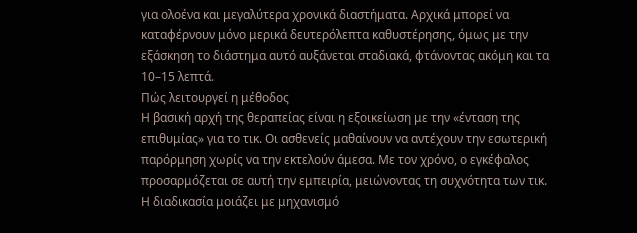για ολοένα και μεγαλύτερα χρονικά διαστήματα. Αρχικά μπορεί να καταφέρνουν μόνο μερικά δευτερόλεπτα καθυστέρησης, όμως με την εξάσκηση το διάστημα αυτό αυξάνεται σταδιακά, φτάνοντας ακόμη και τα 10–15 λεπτά.
Πώς λειτουργεί η μέθοδος
Η βασική αρχή της θεραπείας είναι η εξοικείωση με την «ένταση της επιθυμίας» για το τικ. Οι ασθενείς μαθαίνουν να αντέχουν την εσωτερική παρόρμηση χωρίς να την εκτελούν άμεσα. Με τον χρόνο, ο εγκέφαλος προσαρμόζεται σε αυτή την εμπειρία, μειώνοντας τη συχνότητα των τικ.
Η διαδικασία μοιάζει με μηχανισμό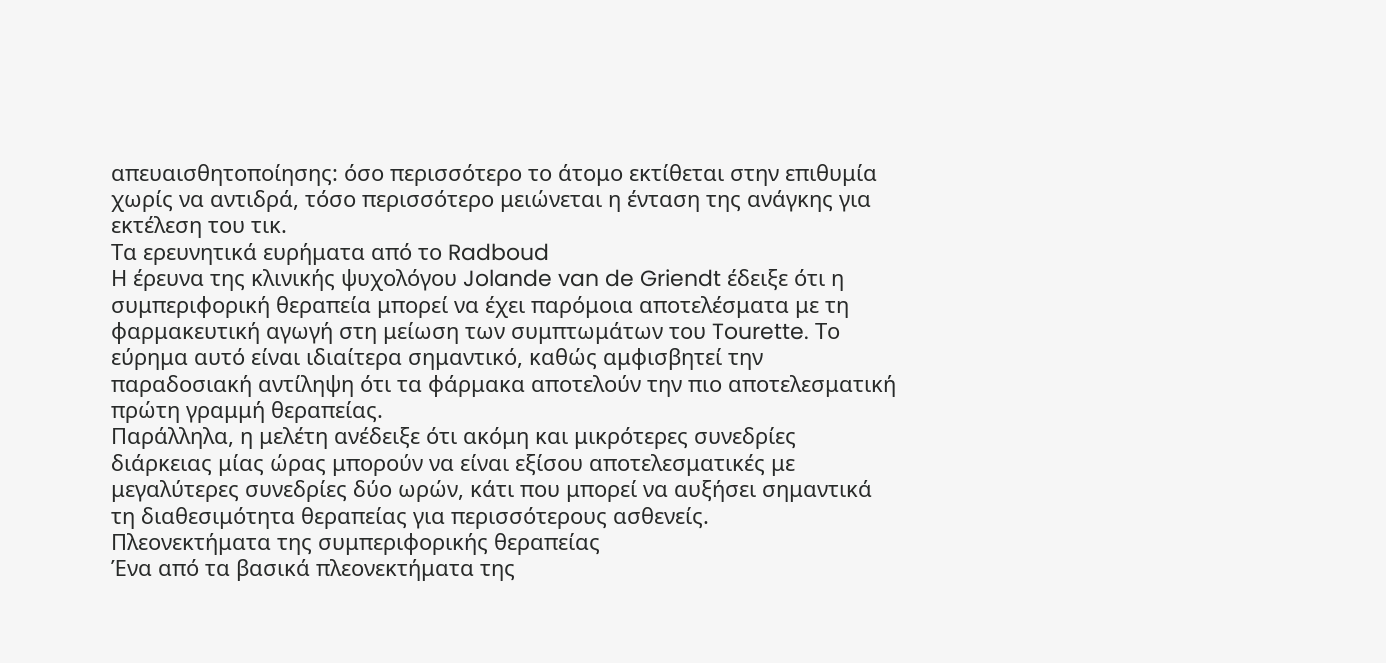απευαισθητοποίησης: όσο περισσότερο το άτομο εκτίθεται στην επιθυμία χωρίς να αντιδρά, τόσο περισσότερο μειώνεται η ένταση της ανάγκης για εκτέλεση του τικ.
Τα ερευνητικά ευρήματα από το Radboud
Η έρευνα της κλινικής ψυχολόγου Jolande van de Griendt έδειξε ότι η συμπεριφορική θεραπεία μπορεί να έχει παρόμοια αποτελέσματα με τη φαρμακευτική αγωγή στη μείωση των συμπτωμάτων του Tourette. Το εύρημα αυτό είναι ιδιαίτερα σημαντικό, καθώς αμφισβητεί την παραδοσιακή αντίληψη ότι τα φάρμακα αποτελούν την πιο αποτελεσματική πρώτη γραμμή θεραπείας.
Παράλληλα, η μελέτη ανέδειξε ότι ακόμη και μικρότερες συνεδρίες διάρκειας μίας ώρας μπορούν να είναι εξίσου αποτελεσματικές με μεγαλύτερες συνεδρίες δύο ωρών, κάτι που μπορεί να αυξήσει σημαντικά τη διαθεσιμότητα θεραπείας για περισσότερους ασθενείς.
Πλεονεκτήματα της συμπεριφορικής θεραπείας
Ένα από τα βασικά πλεονεκτήματα της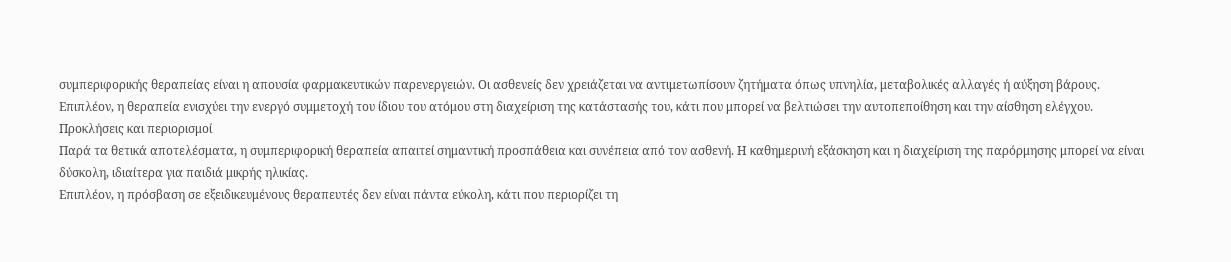συμπεριφορικής θεραπείας είναι η απουσία φαρμακευτικών παρενεργειών. Οι ασθενείς δεν χρειάζεται να αντιμετωπίσουν ζητήματα όπως υπνηλία, μεταβολικές αλλαγές ή αύξηση βάρους.
Επιπλέον, η θεραπεία ενισχύει την ενεργό συμμετοχή του ίδιου του ατόμου στη διαχείριση της κατάστασής του, κάτι που μπορεί να βελτιώσει την αυτοπεποίθηση και την αίσθηση ελέγχου.
Προκλήσεις και περιορισμοί
Παρά τα θετικά αποτελέσματα, η συμπεριφορική θεραπεία απαιτεί σημαντική προσπάθεια και συνέπεια από τον ασθενή. Η καθημερινή εξάσκηση και η διαχείριση της παρόρμησης μπορεί να είναι δύσκολη, ιδιαίτερα για παιδιά μικρής ηλικίας.
Επιπλέον, η πρόσβαση σε εξειδικευμένους θεραπευτές δεν είναι πάντα εύκολη, κάτι που περιορίζει τη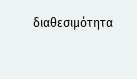διαθεσιμότητα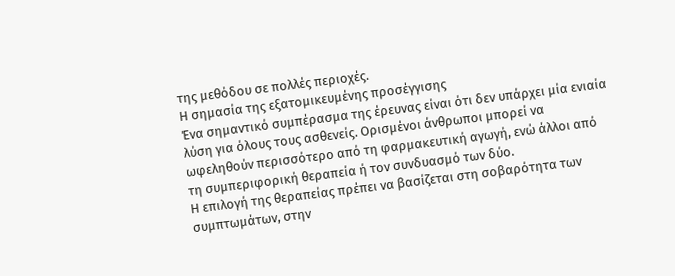της μεθόδου σε πολλές περιοχές.
Η σημασία της εξατομικευμένης προσέγγισης
Ένα σημαντικό συμπέρασμα της έρευνας είναι ότι δεν υπάρχει μία ενιαία λύση για όλους τους ασθενείς. Ορισμένοι άνθρωποι μπορεί να ωφεληθούν περισσότερο από τη φαρμακευτική αγωγή, ενώ άλλοι από τη συμπεριφορική θεραπεία ή τον συνδυασμό των δύο.
Η επιλογή της θεραπείας πρέπει να βασίζεται στη σοβαρότητα των συμπτωμάτων, στην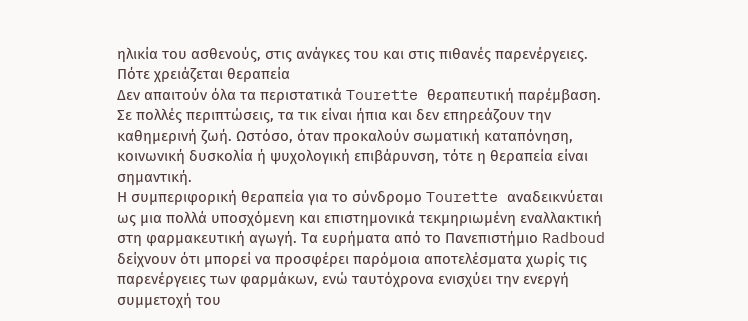ηλικία του ασθενούς, στις ανάγκες του και στις πιθανές παρενέργειες.
Πότε χρειάζεται θεραπεία
Δεν απαιτούν όλα τα περιστατικά Tourette θεραπευτική παρέμβαση. Σε πολλές περιπτώσεις, τα τικ είναι ήπια και δεν επηρεάζουν την καθημερινή ζωή. Ωστόσο, όταν προκαλούν σωματική καταπόνηση, κοινωνική δυσκολία ή ψυχολογική επιβάρυνση, τότε η θεραπεία είναι σημαντική.
Η συμπεριφορική θεραπεία για το σύνδρομο Tourette αναδεικνύεται ως μια πολλά υποσχόμενη και επιστημονικά τεκμηριωμένη εναλλακτική στη φαρμακευτική αγωγή. Τα ευρήματα από το Πανεπιστήμιο Radboud δείχνουν ότι μπορεί να προσφέρει παρόμοια αποτελέσματα χωρίς τις παρενέργειες των φαρμάκων, ενώ ταυτόχρονα ενισχύει την ενεργή συμμετοχή του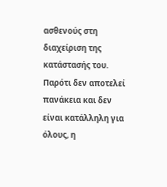ασθενούς στη διαχείριση της κατάστασής του.
Παρότι δεν αποτελεί πανάκεια και δεν είναι κατάλληλη για όλους, η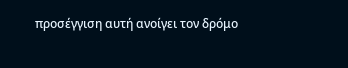προσέγγιση αυτή ανοίγει τον δρόμο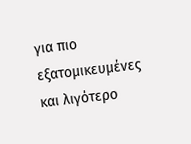για πιο εξατομικευμένες και λιγότερο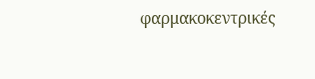φαρμακοκεντρικές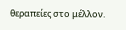θεραπείες στο μέλλον.